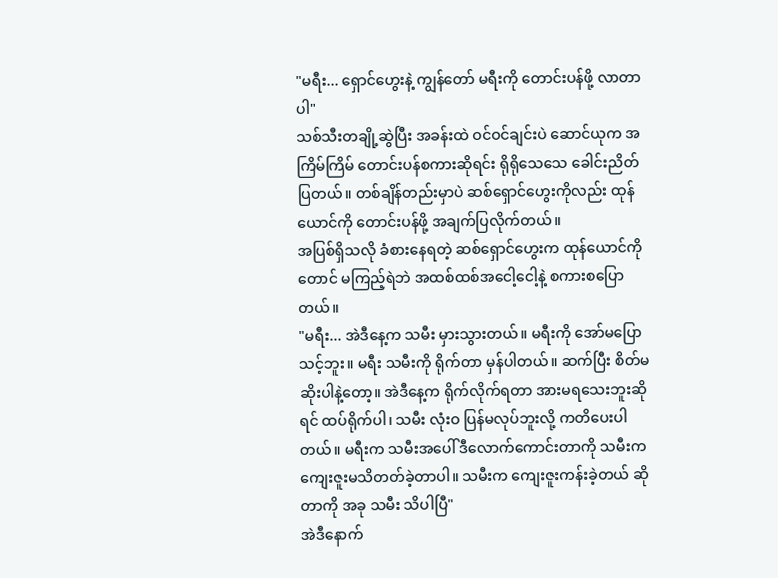"မရီး... ရှောင်ဟွေးနဲ့ ကျွန်တော် မရီးကို တောင်းပန်ဖို့ လာတာပါ"
သစ်သီးတချို့ဆွဲပြီး အခန်းထဲ ဝင်ဝင်ချင်းပဲ ဆောင်ယုက အကြိမ်ကြိမ် တောင်းပန်စကားဆိုရင်း ရိုရိုသေသေ ခေါင်းညိတ်ပြတယ်။ တစ်ချိန်တည်းမှာပဲ ဆစ်ရှောင်ဟွေးကိုလည်း ထုန်ယောင်ကို တောင်းပန်ဖို့ အချက်ပြလိုက်တယ်။
အပြစ်ရှိသလို ခံစားနေရတဲ့ ဆစ်ရှောင်ဟွေးက ထုန်ယောင်ကိုတောင် မကြည့်ရဲဘဲ အထစ်ထစ်အငေါ့ငေါ့နဲ့ စကားစပြောတယ်။
"မရီး... အဲဒီနေ့က သမီး မှားသွားတယ်။ မရီးကို အော်မပြောသင့်ဘူး။ မရီး သမီးကို ရိုက်တာ မှန်ပါတယ်။ ဆက်ပြီး စိတ်မဆိုးပါနဲ့တော့။ အဲဒီနေ့က ရိုက်လိုက်ရတာ အားမရသေးဘူးဆိုရင် ထပ်ရိုက်ပါ၊ သမီး လုံးဝ ပြန်မလုပ်ဘူးလို့ ကတိပေးပါတယ်။ မရီးက သမီးအပေါ် ဒီလောက်ကောင်းတာကို သမီးက ကျေးဇူးမသိတတ်ခဲ့တာပါ။ သမီးက ကျေးဇူးကန်းခဲ့တယ် ဆိုတာကို အခု သမီး သိပါပြီ"
အဲဒီနောက်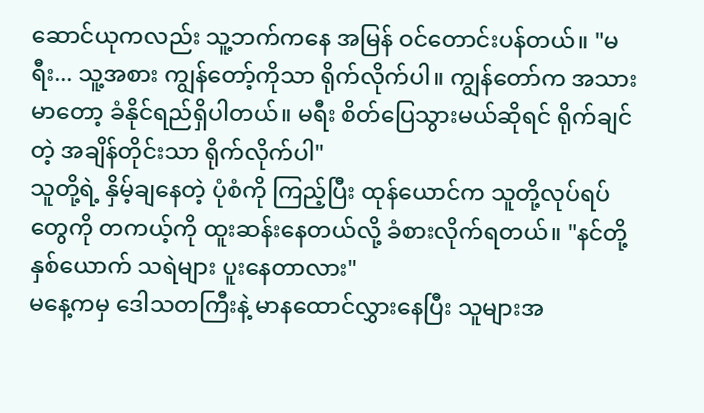ဆောင်ယုကလည်း သူ့ဘက်ကနေ အမြန် ဝင်တောင်းပန်တယ်။ "မရီး... သူ့အစား ကျွန်တော့်ကိုသာ ရိုက်လိုက်ပါ။ ကျွန်တော်က အသားမာတော့ ခံနိုင်ရည်ရှိပါတယ်။ မရီး စိတ်ပြေသွားမယ်ဆိုရင် ရိုက်ချင်တဲ့ အချိန်တိုင်းသာ ရိုက်လိုက်ပါ"
သူတို့ရဲ့ နှိမ့်ချနေတဲ့ ပုံစံကို ကြည့်ပြီး ထုန်ယောင်က သူတို့လုပ်ရပ်တွေကို တကယ့်ကို ထူးဆန်းနေတယ်လို့ ခံစားလိုက်ရတယ်။ "နင်တို့နှစ်ယောက် သရဲများ ပူးနေတာလား"
မနေ့ကမှ ဒေါသတကြီးနဲ့ မာနထောင်လွှားနေပြီး သူများအ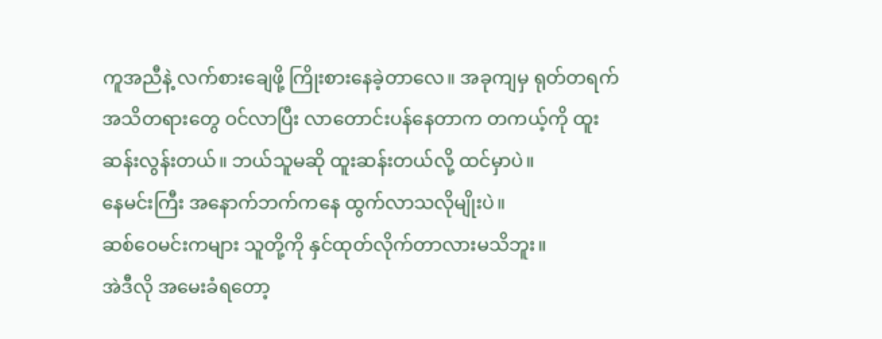ကူအညီနဲ့ လက်စားချေဖို့ ကြိုးစားနေခဲ့တာလေ။ အခုကျမှ ရုတ်တရက် အသိတရားတွေ ဝင်လာပြီး လာတောင်းပန်နေတာက တကယ့်ကို ထူးဆန်းလွန်းတယ်။ ဘယ်သူမဆို ထူးဆန်းတယ်လို့ ထင်မှာပဲ။
နေမင်းကြီး အနောက်ဘက်ကနေ ထွက်လာသလိုမျိုးပဲ။
ဆစ်ဝေမင်းကများ သူတို့ကို နှင်ထုတ်လိုက်တာလားမသိဘူး။
အဲဒီလို အမေးခံရတော့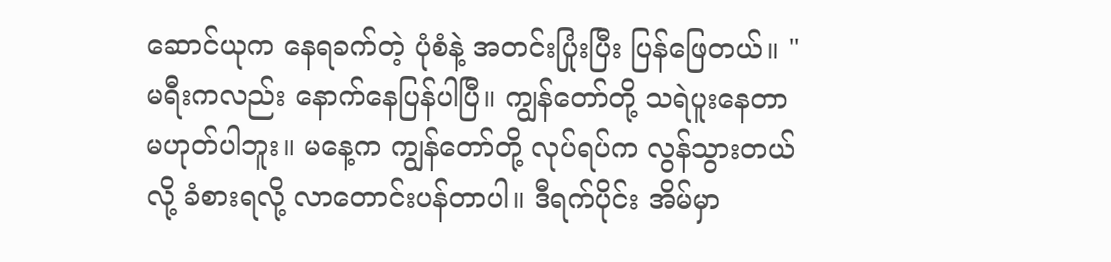ဆောင်ယုက နေရခက်တဲ့ ပုံစံနဲ့ အတင်းပြုံးပြီး ပြန်ဖြေတယ်။ "မရီးကလည်း နောက်နေပြန်ပါပြီ။ ကျွန်တော်တို့ သရဲပူးနေတာ မဟုတ်ပါဘူး။ မနေ့က ကျွန်တော်တို့ လုပ်ရပ်က လွန်သွားတယ်လို့ ခံစားရလို့ လာတောင်းပန်တာပါ။ ဒီရက်ပိုင်း အိမ်မှာ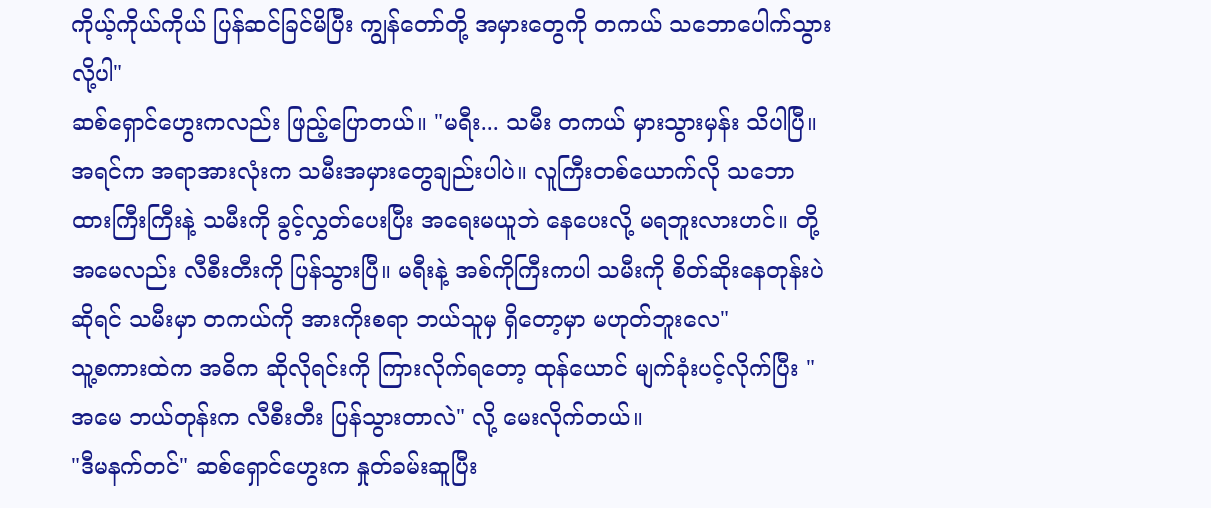ကိုယ့်ကိုယ်ကိုယ် ပြန်ဆင်ခြင်မိပြီး ကျွန်တော်တို့ အမှားတွေကို တကယ် သဘောပေါက်သွားလို့ပါ"
ဆစ်ရှောင်ဟွေးကလည်း ဖြည့်ပြောတယ်။ "မရီး... သမီး တကယ် မှားသွားမှန်း သိပါပြီ။ အရင်က အရာအားလုံးက သမီးအမှားတွေချည်းပါပဲ။ လူကြီးတစ်ယောက်လို သဘောထားကြီးကြီးနဲ့ သမီးကို ခွင့်လွှတ်ပေးပြီး အရေးမယူဘဲ နေပေးလို့ မရဘူးလားဟင်။ တို့အမေလည်း လီစီးတီးကို ပြန်သွားပြီ။ မရီးနဲ့ အစ်ကိုကြီးကပါ သမီးကို စိတ်ဆိုးနေတုန်းပဲဆိုရင် သမီးမှာ တကယ်ကို အားကိုးစရာ ဘယ်သူမှ ရှိတော့မှာ မဟုတ်ဘူးလေ"
သူ့စကားထဲက အဓိက ဆိုလိုရင်းကို ကြားလိုက်ရတော့ ထုန်ယောင် မျက်ခုံးပင့်လိုက်ပြီး "အမေ ဘယ်တုန်းက လီစီးတီး ပြန်သွားတာလဲ" လို့ မေးလိုက်တယ်။
"ဒီမနက်တင်" ဆစ်ရှောင်ဟွေးက နှုတ်ခမ်းဆူပြီး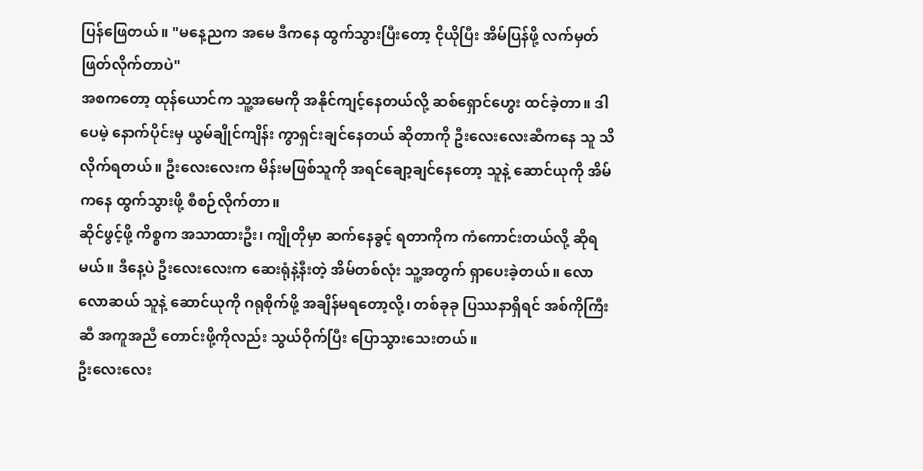ပြန်ဖြေတယ်။ "မနေ့ညက အမေ ဒီကနေ ထွက်သွားပြီးတော့ ငိုယိုပြီး အိမ်ပြန်ဖို့ လက်မှတ် ဖြတ်လိုက်တာပဲ"
အစကတော့ ထုန်ယောင်က သူ့အမေကို အနိုင်ကျင့်နေတယ်လို့ ဆစ်ရှောင်ဟွေး ထင်ခဲ့တာ။ ဒါပေမဲ့ နောက်ပိုင်းမှ ယွမ်ချိုင်ကျိန်း ကွာရှင်းချင်နေတယ် ဆိုတာကို ဦးလေးလေးဆီကနေ သူ သိလိုက်ရတယ်။ ဦးလေးလေးက မိန်းမဖြစ်သူကို အရင်ချော့ချင်နေတော့ သူနဲ့ ဆောင်ယုကို အိမ်ကနေ ထွက်သွားဖို့ စီစဉ်လိုက်တာ။
ဆိုင်ဖွင့်ဖို့ ကိစ္စက အသာထားဦး၊ ကျိုတိုမှာ ဆက်နေခွင့် ရတာကိုက ကံကောင်းတယ်လို့ ဆိုရမယ်။ ဒီနေ့ပဲ ဦးလေးလေးက ဆေးရုံနဲ့နီးတဲ့ အိမ်တစ်လုံး သူ့အတွက် ရှာပေးခဲ့တယ်။ လောလောဆယ် သူနဲ့ ဆောင်ယုကို ဂရုစိုက်ဖို့ အချိန်မရတော့လို့၊ တစ်ခုခု ပြဿနာရှိရင် အစ်ကိုကြီးဆီ အကူအညီ တောင်းဖို့ကိုလည်း သွယ်ဝိုက်ပြီး ပြောသွားသေးတယ်။
ဦးလေးလေး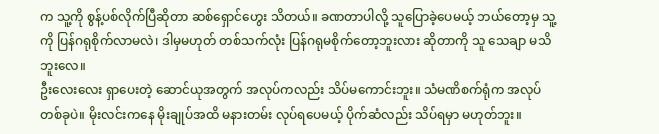က သူ့ကို စွန့်ပစ်လိုက်ပြီဆိုတာ ဆစ်ရှောင်ဟွေး သိတယ်။ ခဏတာပါလို့ သူပြောခဲ့ပေမယ့် ဘယ်တော့မှ သူ့ကို ပြန်ဂရုစိုက်လာမလဲ၊ ဒါမှမဟုတ် တစ်သက်လုံး ပြန်ဂရုမစိုက်တော့ဘူးလား ဆိုတာကို သူ သေချာ မသိဘူးလေ။
ဦးလေးလေး ရှာပေးတဲ့ ဆောင်ယုအတွက် အလုပ်ကလည်း သိပ်မကောင်းဘူး။ သံမဏိစက်ရုံက အလုပ်တစ်ခုပဲ။ မိုးလင်းကနေ မိုးချုပ်အထိ မနားတမ်း လုပ်ရပေမယ့် ပိုက်ဆံလည်း သိပ်ရမှာ မဟုတ်ဘူး။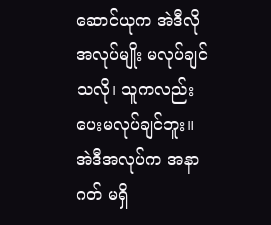ဆောင်ယုက အဲဒီလို အလုပ်မျိုး မလုပ်ချင်သလို၊ သူကလည်း ပေးမလုပ်ချင်ဘူး။ အဲဒီအလုပ်က အနာဂတ် မရှိ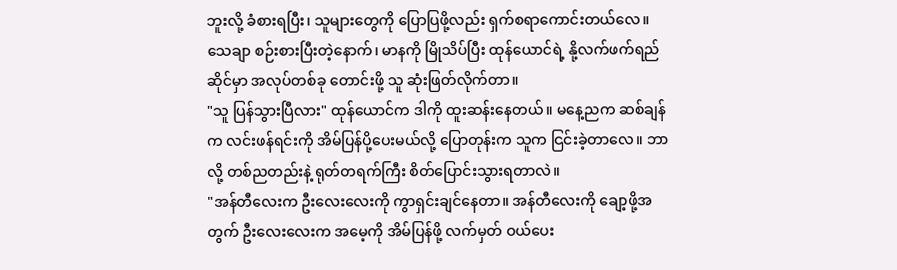ဘူးလို့ ခံစားရပြီး၊ သူများတွေကို ပြောပြဖို့လည်း ရှက်စရာကောင်းတယ်လေ။
သေချာ စဉ်းစားပြီးတဲ့နောက်၊ မာနကို မြိုသိပ်ပြီး ထုန်ယောင်ရဲ့ နို့လက်ဖက်ရည်ဆိုင်မှာ အလုပ်တစ်ခု တောင်းဖို့ သူ ဆုံးဖြတ်လိုက်တာ။
"သူ ပြန်သွားပြီလား" ထုန်ယောင်က ဒါကို ထူးဆန်းနေတယ်။ မနေ့ညက ဆစ်ချန်က လင်းဖန်ရင်းကို အိမ်ပြန်ပို့ပေးမယ်လို့ ပြောတုန်းက သူက ငြင်းခဲ့တာလေ။ ဘာလို့ တစ်ညတည်းနဲ့ ရုတ်တရက်ကြီး စိတ်ပြောင်းသွားရတာလဲ။
"အန်တီလေးက ဦးလေးလေးကို ကွာရှင်းချင်နေတာ။ အန်တီလေးကို ချော့ဖို့အတွက် ဦးလေးလေးက အမေ့ကို အိမ်ပြန်ဖို့ လက်မှတ် ဝယ်ပေး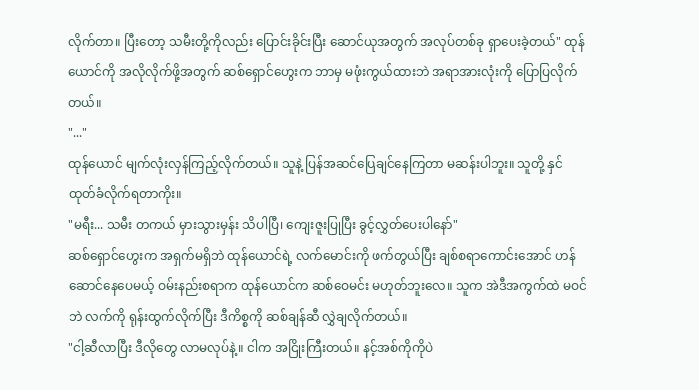လိုက်တာ။ ပြီးတော့ သမီးတို့ကိုလည်း ပြောင်းခိုင်းပြီး ဆောင်ယုအတွက် အလုပ်တစ်ခု ရှာပေးခဲ့တယ်" ထုန်ယောင်ကို အလိုလိုက်ဖို့အတွက် ဆစ်ရှောင်ဟွေးက ဘာမှ မဖုံးကွယ်ထားဘဲ အရာအားလုံးကို ပြောပြလိုက်တယ်။
"..."
ထုန်ယောင် မျက်လုံးလှန်ကြည့်လိုက်တယ်။ သူနဲ့ ပြန်အဆင်ပြေချင်နေကြတာ မဆန်းပါဘူး။ သူတို့ နှင်ထုတ်ခံလိုက်ရတာကိုး။
"မရီး... သမီး တကယ် မှားသွားမှန်း သိပါပြီ၊ ကျေးဇူးပြုပြီး ခွင့်လွှတ်ပေးပါနော်"
ဆစ်ရှောင်ဟွေးက အရှက်မရှိဘဲ ထုန်ယောင်ရဲ့ လက်မောင်းကို ဖက်တွယ်ပြီး ချစ်စရာကောင်းအောင် ဟန်ဆောင်နေပေမယ့် ဝမ်းနည်းစရာက ထုန်ယောင်က ဆစ်ဝေမင်း မဟုတ်ဘူးလေ။ သူက အဲဒီအကွက်ထဲ မဝင်ဘဲ လက်ကို ရုန်းထွက်လိုက်ပြီး ဒီကိစ္စကို ဆစ်ချန်ဆီ လွှဲချလိုက်တယ်။
"ငါ့ဆီလာပြီး ဒီလိုတွေ လာမလုပ်နဲ့။ ငါက အငြိုးကြီးတယ်။ နင့်အစ်ကိုကိုပဲ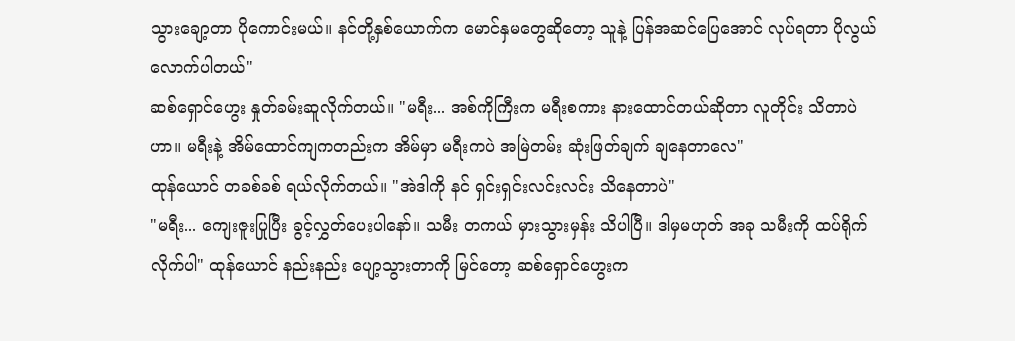သွားချော့တာ ပိုကောင်းမယ်။ နင်တို့နှစ်ယောက်က မောင်နှမတွေဆိုတော့ သူနဲ့ ပြန်အဆင်ပြေအောင် လုပ်ရတာ ပိုလွယ်လောက်ပါတယ်"
ဆစ်ရှောင်ဟွေး နှုတ်ခမ်းဆူလိုက်တယ်။ "မရီး... အစ်ကိုကြီးက မရီးစကား နားထောင်တယ်ဆိုတာ လူတိုင်း သိတာပဲဟာ။ မရီးနဲ့ အိမ်ထောင်ကျကတည်းက အိမ်မှာ မရီးကပဲ အမြဲတမ်း ဆုံးဖြတ်ချက် ချနေတာလေ"
ထုန်ယောင် တခစ်ခစ် ရယ်လိုက်တယ်။ "အဲဒါကို နင် ရှင်းရှင်းလင်းလင်း သိနေတာပဲ"
"မရီး... ကျေးဇူးပြုပြီး ခွင့်လွှတ်ပေးပါနော်။ သမီး တကယ် မှားသွားမှန်း သိပါပြီ။ ဒါမှမဟုတ် အခု သမီးကို ထပ်ရိုက်လိုက်ပါ" ထုန်ယောင် နည်းနည်း ပျော့သွားတာကို မြင်တော့ ဆစ်ရှောင်ဟွေးက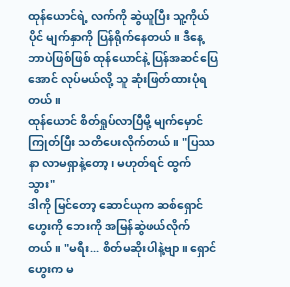ထုန်ယောင်ရဲ့ လက်ကို ဆွဲယူပြီး သူ့ကိုယ်ပိုင် မျက်နှာကို ပြန်ရိုက်နေတယ်။ ဒီနေ့ ဘာပဲဖြစ်ဖြစ် ထုန်ယောင်နဲ့ ပြန်အဆင်ပြေအောင် လုပ်မယ်လို့ သူ ဆုံးဖြတ်ထားပုံရတယ်။
ထုန်ယောင် စိတ်ရှုပ်လာပြီမို့ မျက်မှောင်ကြုတ်ပြီး သတိပေးလိုက်တယ်။ "ပြဿနာ လာမရှာနဲ့တော့၊ မဟုတ်ရင် ထွက်သွား"
ဒါကို မြင်တော့ ဆောင်ယုက ဆစ်ရှောင်ဟွေးကို ဘေးကို အမြန်ဆွဲဖယ်လိုက်တယ်။ "မရီး... စိတ်မဆိုးပါနဲ့ဗျာ။ ရှောင်ဟွေးက မ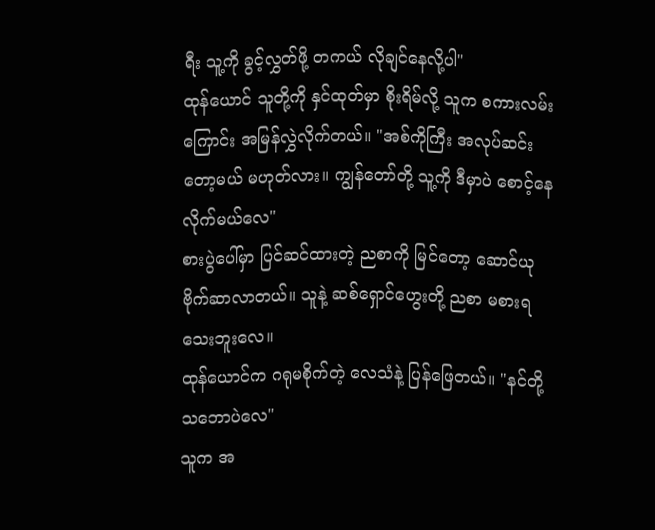ရီး သူ့ကို ခွင့်လွှတ်ဖို့ တကယ် လိုချင်နေလို့ပါ"
ထုန်ယောင် သူတို့ကို နှင်ထုတ်မှာ စိုးရိမ်လို့ သူက စကားလမ်းကြောင်း အမြန်လွှဲလိုက်တယ်။ "အစ်ကိုကြီး အလုပ်ဆင်းတော့မယ် မဟုတ်လား။ ကျွန်တော်တို့ သူ့ကို ဒီမှာပဲ စောင့်နေလိုက်မယ်လေ"
စားပွဲပေါ်မှာ ပြင်ဆင်ထားတဲ့ ညစာကို မြင်တော့ ဆောင်ယု ဗိုက်ဆာလာတယ်။ သူနဲ့ ဆစ်ရှောင်ဟွေးတို့ ညစာ မစားရသေးဘူးလေ။
ထုန်ယောင်က ဂရုမစိုက်တဲ့ လေသံနဲ့ ပြန်ဖြေတယ်။ "နင်တို့ သဘောပဲလေ"
သူက အ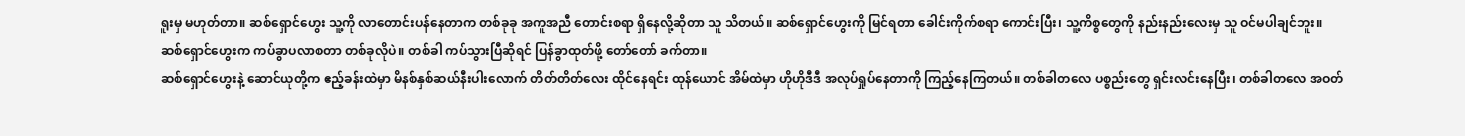ရူးမှ မဟုတ်တာ။ ဆစ်ရှောင်ဟွေး သူ့ကို လာတောင်းပန်နေတာက တစ်ခုခု အကူအညီ တောင်းစရာ ရှိနေလို့ဆိုတာ သူ သိတယ်။ ဆစ်ရှောင်ဟွေးကို မြင်ရတာ ခေါင်းကိုက်စရာ ကောင်းပြီး၊ သူ့ကိစ္စတွေကို နည်းနည်းလေးမှ သူ ဝင်မပါချင်ဘူး။
ဆစ်ရှောင်ဟွေးက ကပ်ခွာပလာစတာ တစ်ခုလိုပဲ။ တစ်ခါ ကပ်သွားပြီဆိုရင် ပြန်ခွာထုတ်ဖို့ တော်တော် ခက်တာ။
ဆစ်ရှောင်ဟွေးနဲ့ ဆောင်ယုတို့က ဧည့်ခန်းထဲမှာ မိနစ်နှစ်ဆယ်နီးပါးလောက် တိတ်တိတ်လေး ထိုင်နေရင်း ထုန်ယောင် အိမ်ထဲမှာ ဟိုဟိုဒီဒီ အလုပ်ရှုပ်နေတာကို ကြည့်နေကြတယ်။ တစ်ခါတလေ ပစ္စည်းတွေ ရှင်းလင်းနေပြီး၊ တစ်ခါတလေ အဝတ်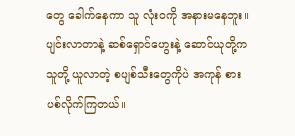တွေ ခေါက်နေကာ သူ လုံးဝကို အနားမနေဘူး။
ပျင်းလာတာနဲ့ ဆစ်ရှောင်ဟွေးနဲ့ ဆောင်ယုတို့က သူတို့ ယူလာတဲ့ စပျစ်သီးတွေကိုပဲ အကုန် စားပစ်လိုက်ကြတယ်။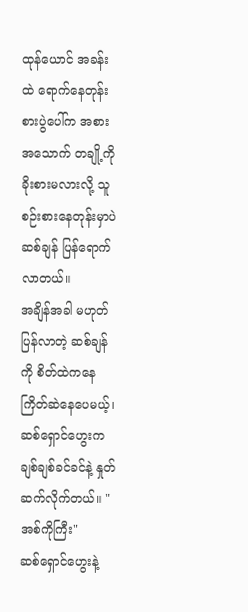ထုန်ယောင် အခန်းထဲ ရောက်နေတုန်း စားပွဲပေါ်က အစားအသောက် တချို့ကို ခိုးစားမလားလို့ သူ စဉ်းစားနေတုန်းမှာပဲ ဆစ်ချန် ပြန်ရောက်လာတယ်။
အချိန်အခါ မဟုတ် ပြန်လာတဲ့ ဆစ်ချန်ကို စိတ်ထဲကနေ ကြိတ်ဆဲနေပေမယ့်၊ ဆစ်ရှောင်ဟွေးက ချစ်ချစ်ခင်ခင်နဲ့ နှုတ်ဆက်လိုက်တယ်။ "အစ်ကိုကြီး"
ဆစ်ရှောင်ဟွေးနဲ့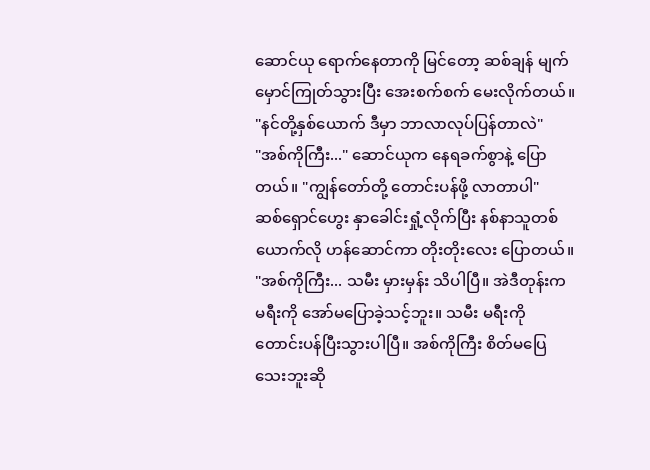ဆောင်ယု ရောက်နေတာကို မြင်တော့ ဆစ်ချန် မျက်မှောင်ကြုတ်သွားပြီး အေးစက်စက် မေးလိုက်တယ်။ "နင်တို့နှစ်ယောက် ဒီမှာ ဘာလာလုပ်ပြန်တာလဲ"
"အစ်ကိုကြီး..." ဆောင်ယုက နေရခက်စွာနဲ့ ပြောတယ်။ "ကျွန်တော်တို့ တောင်းပန်ဖို့ လာတာပါ"
ဆစ်ရှောင်ဟွေး နှာခေါင်းရှုံ့လိုက်ပြီး နစ်နာသူတစ်ယောက်လို ဟန်ဆောင်ကာ တိုးတိုးလေး ပြောတယ်။ "အစ်ကိုကြီး... သမီး မှားမှန်း သိပါပြီ။ အဲဒီတုန်းက မရီးကို အော်မပြောခဲ့သင့်ဘူး။ သမီး မရီးကို တောင်းပန်ပြီးသွားပါပြီ။ အစ်ကိုကြီး စိတ်မပြေသေးဘူးဆို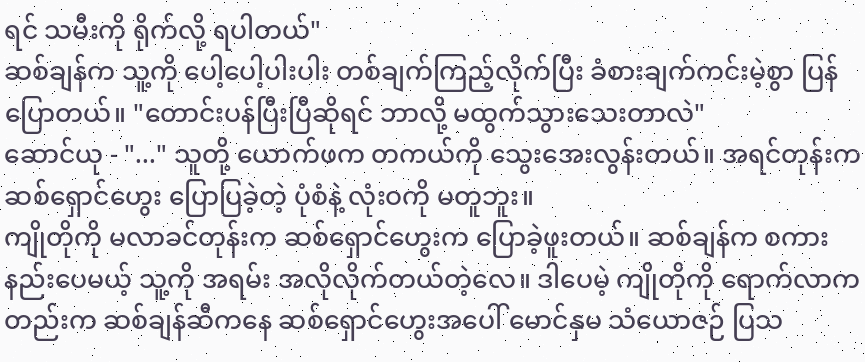ရင် သမီးကို ရိုက်လို့ ရပါတယ်"
ဆစ်ချန်က သူ့ကို ပေါ့ပေါ့ပါးပါး တစ်ချက်ကြည့်လိုက်ပြီး ခံစားချက်ကင်းမဲ့စွာ ပြန်ပြောတယ်။ "တောင်းပန်ပြီးပြီဆိုရင် ဘာလို့ မထွက်သွားသေးတာလဲ"
ဆောင်ယု - "..." သူတို့ ယောက်ဖက တကယ်ကို သွေးအေးလွန်းတယ်။ အရင်တုန်းက ဆစ်ရှောင်ဟွေး ပြောပြခဲ့တဲ့ ပုံစံနဲ့ လုံးဝကို မတူဘူး။
ကျိုတိုကို မလာခင်တုန်းက ဆစ်ရှောင်ဟွေးက ပြောခဲ့ဖူးတယ်။ ဆစ်ချန်က စကားနည်းပေမယ့် သူ့ကို အရမ်း အလိုလိုက်တယ်တဲ့လေ။ ဒါပေမဲ့ ကျိုတိုကို ရောက်လာကတည်းက ဆစ်ချန်ဆီကနေ ဆစ်ရှောင်ဟွေးအပေါ် မောင်နှမ သံယောဇဉ် ပြသ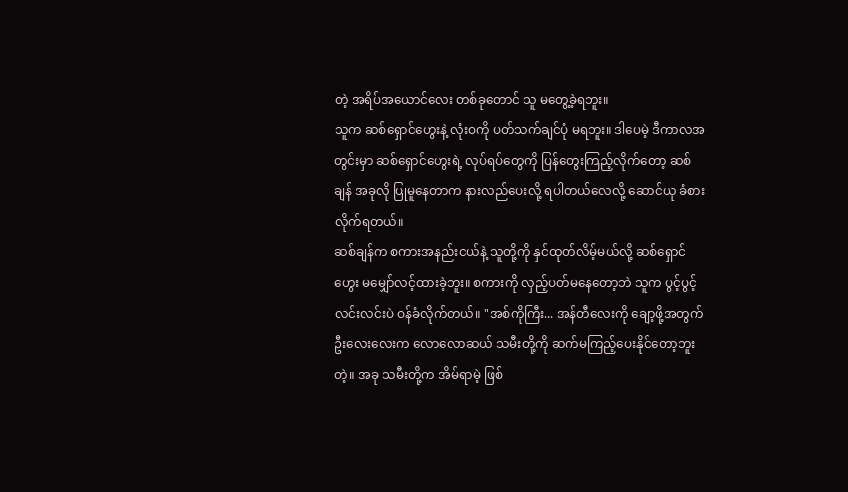တဲ့ အရိပ်အယောင်လေး တစ်ခုတောင် သူ မတွေ့ခဲ့ရဘူး။
သူက ဆစ်ရှောင်ဟွေးနဲ့ လုံးဝကို ပတ်သက်ချင်ပုံ မရဘူး။ ဒါပေမဲ့ ဒီကာလအတွင်းမှာ ဆစ်ရှောင်ဟွေးရဲ့ လုပ်ရပ်တွေကို ပြန်တွေးကြည့်လိုက်တော့ ဆစ်ချန် အခုလို ပြုမူနေတာက နားလည်ပေးလို့ ရပါတယ်လေလို့ ဆောင်ယု ခံစားလိုက်ရတယ်။
ဆစ်ချန်က စကားအနည်းငယ်နဲ့ သူတို့ကို နှင်ထုတ်လိမ့်မယ်လို့ ဆစ်ရှောင်ဟွေး မမျှော်လင့်ထားခဲ့ဘူး။ စကားကို လှည့်ပတ်မနေတော့ဘဲ သူက ပွင့်ပွင့်လင်းလင်းပဲ ဝန်ခံလိုက်တယ်။ "အစ်ကိုကြီး... အန်တီလေးကို ချော့ဖို့အတွက် ဦးလေးလေးက လောလောဆယ် သမီးတို့ကို ဆက်မကြည့်ပေးနိုင်တော့ဘူးတဲ့။ အခု သမီးတို့က အိမ်ရာမဲ့ ဖြစ်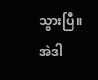သွားပြီ။ အဲဒါ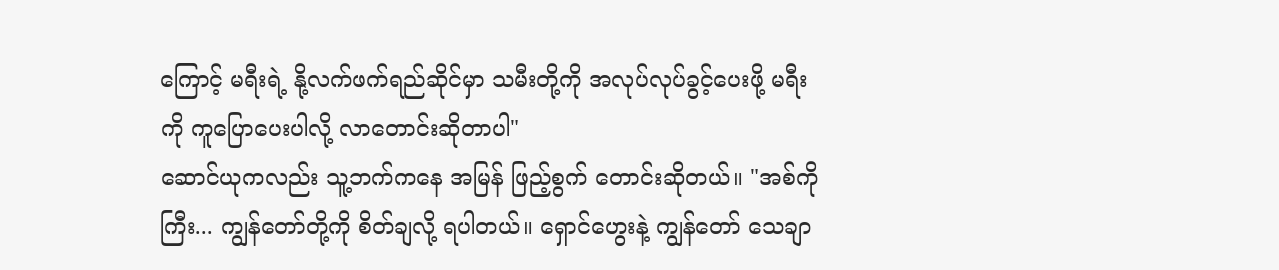ကြောင့် မရီးရဲ့ နို့လက်ဖက်ရည်ဆိုင်မှာ သမီးတို့ကို အလုပ်လုပ်ခွင့်ပေးဖို့ မရီးကို ကူပြောပေးပါလို့ လာတောင်းဆိုတာပါ"
ဆောင်ယုကလည်း သူ့ဘက်ကနေ အမြန် ဖြည့်စွက် တောင်းဆိုတယ်။ "အစ်ကိုကြီး... ကျွန်တော်တို့ကို စိတ်ချလို့ ရပါတယ်။ ရှောင်ဟွေးနဲ့ ကျွန်တော် သေချာ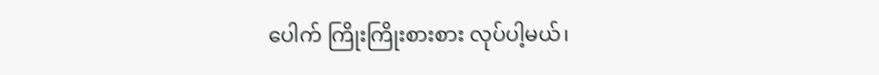ပေါက် ကြိုးကြိုးစားစား လုပ်ပါ့မယ်၊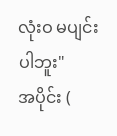လုံးဝ မပျင်းပါဘူး"
အပိုင်း (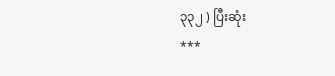၃၃၂ ) ပြီးဆုံး
***